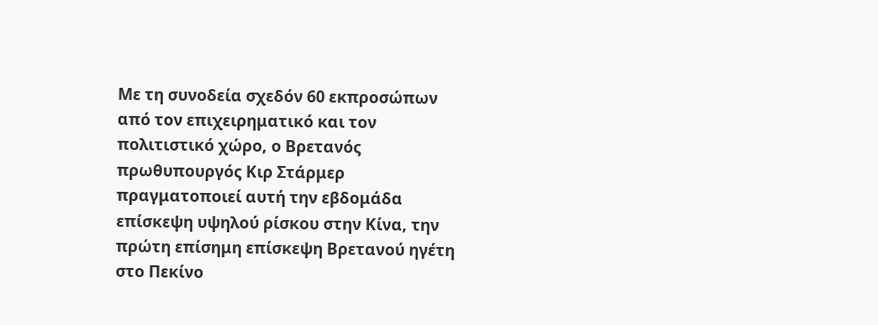Με τη συνοδεία σχεδόν 60 εκπροσώπων από τον επιχειρηματικό και τον πολιτιστικό χώρο, ο Βρετανός πρωθυπουργός Κιρ Στάρμερ πραγματοποιεί αυτή την εβδομάδα επίσκεψη υψηλού ρίσκου στην Κίνα, την πρώτη επίσημη επίσκεψη Βρετανού ηγέτη στο Πεκίνο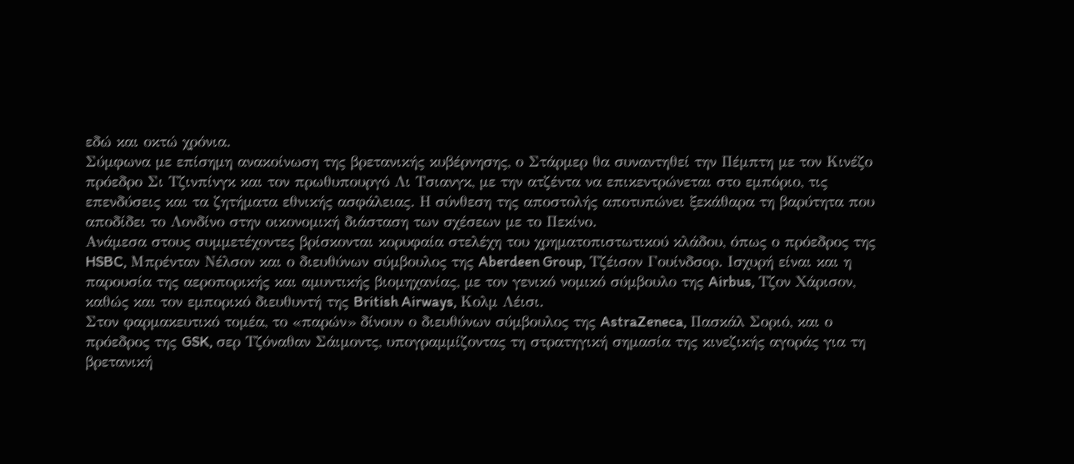εδώ και οκτώ χρόνια.
Σύμφωνα με επίσημη ανακοίνωση της βρετανικής κυβέρνησης, ο Στάρμερ θα συναντηθεί την Πέμπτη με τον Κινέζο πρόεδρο Σι Τζινπίνγκ και τον πρωθυπουργό Λι Τσιανγκ, με την ατζέντα να επικεντρώνεται στο εμπόριο, τις επενδύσεις και τα ζητήματα εθνικής ασφάλειας. Η σύνθεση της αποστολής αποτυπώνει ξεκάθαρα τη βαρύτητα που αποδίδει το Λονδίνο στην οικονομική διάσταση των σχέσεων με το Πεκίνο.
Ανάμεσα στους συμμετέχοντες βρίσκονται κορυφαία στελέχη του χρηματοπιστωτικού κλάδου, όπως ο πρόεδρος της HSBC, Μπρένταν Νέλσον και ο διευθύνων σύμβουλος της Aberdeen Group, Τζέισον Γουίνδσορ. Ισχυρή είναι και η παρουσία της αεροπορικής και αμυντικής βιομηχανίας, με τον γενικό νομικό σύμβουλο της Airbus, Τζον Χάρισον, καθώς και τον εμπορικό διευθυντή της British Airways, Κολμ Λέισι.
Στον φαρμακευτικό τομέα, το «παρών» δίνουν ο διευθύνων σύμβουλος της AstraZeneca, Πασκάλ Σοριό, και ο πρόεδρος της GSK, σερ Τζόναθαν Σάιμοντς, υπογραμμίζοντας τη στρατηγική σημασία της κινεζικής αγοράς για τη βρετανική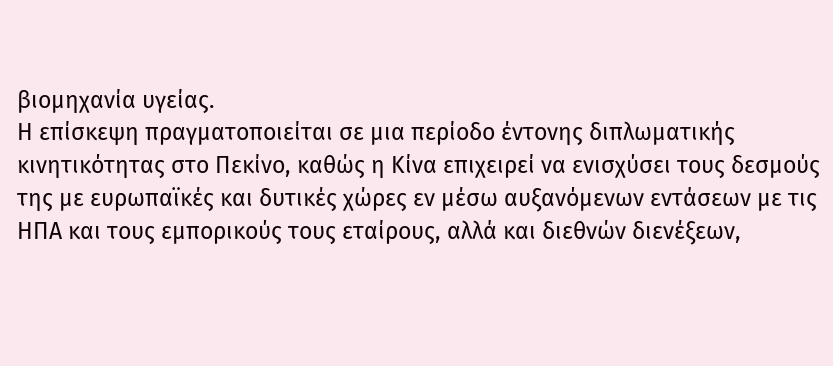βιομηχανία υγείας.
Η επίσκεψη πραγματοποιείται σε μια περίοδο έντονης διπλωματικής κινητικότητας στο Πεκίνο, καθώς η Κίνα επιχειρεί να ενισχύσει τους δεσμούς της με ευρωπαϊκές και δυτικές χώρες εν μέσω αυξανόμενων εντάσεων με τις ΗΠΑ και τους εμπορικούς τους εταίρους, αλλά και διεθνών διενέξεων,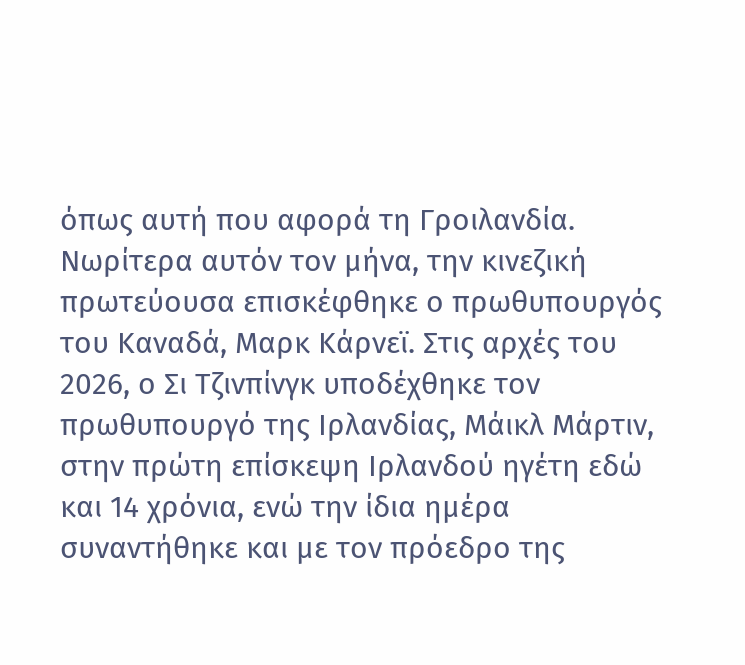όπως αυτή που αφορά τη Γροιλανδία.
Νωρίτερα αυτόν τον μήνα, την κινεζική πρωτεύουσα επισκέφθηκε ο πρωθυπουργός του Καναδά, Μαρκ Κάρνεϊ. Στις αρχές του 2026, ο Σι Τζινπίνγκ υποδέχθηκε τον πρωθυπουργό της Ιρλανδίας, Μάικλ Μάρτιν, στην πρώτη επίσκεψη Ιρλανδού ηγέτη εδώ και 14 χρόνια, ενώ την ίδια ημέρα συναντήθηκε και με τον πρόεδρο της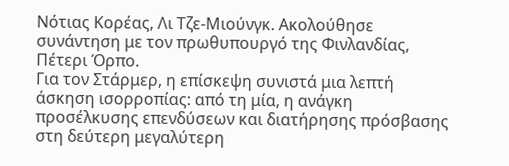Νότιας Κορέας, Λι Τζε-Μιούνγκ. Ακολούθησε συνάντηση με τον πρωθυπουργό της Φινλανδίας, Πέτερι Όρπο.
Για τον Στάρμερ, η επίσκεψη συνιστά μια λεπτή άσκηση ισορροπίας: από τη μία, η ανάγκη προσέλκυσης επενδύσεων και διατήρησης πρόσβασης στη δεύτερη μεγαλύτερη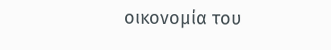οικονομία του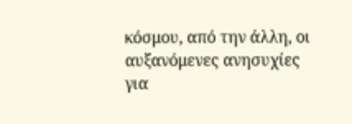κόσμου, από την άλλη, οι αυξανόμενες ανησυχίες για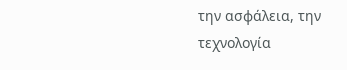την ασφάλεια, την τεχνολογία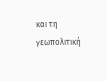και τη γεωπολιτική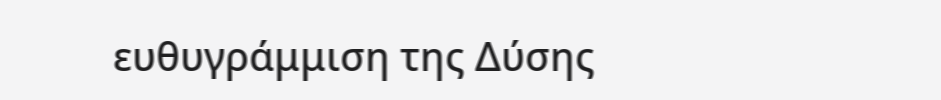ευθυγράμμιση της Δύσης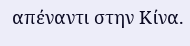απέναντι στην Κίνα.